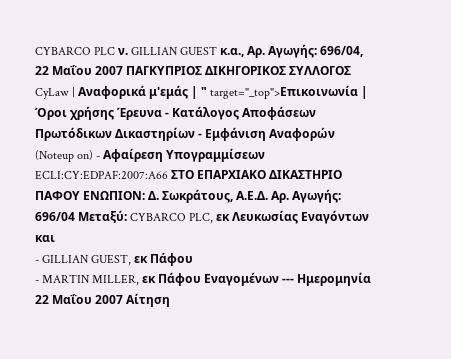CYBARCO PLC ν. GILLIAN GUEST κ.α., Αρ. Αγωγής: 696/04, 22 Μαΐου 2007 ΠΑΓΚΥΠΡΙΟΣ ΔΙΚΗΓΟΡΙΚΟΣ ΣΥΛΛΟΓΟΣ CyLaw | Αναφορικά μ'εμάς | " target="_top">Επικοινωνία | Όροι χρήσης Έρευνα - Κατάλογος Αποφάσεων Πρωτόδικων Δικαστηρίων - Εμφάνιση Αναφορών (Noteup on) - Αφαίρεση Υπογραμμίσεων ECLI:CY:EDPAF:2007:A66 ΣΤΟ ΕΠΑΡΧΙΑΚΟ ΔΙΚΑΣΤΗΡΙΟ ΠΑΦΟΥ ΕΝΩΠΙΟΝ: Δ. Σωκράτους, Α.Ε.Δ. Αρ. Αγωγής: 696/04 Μεταξύ: CYBARCO PLC, εκ Λευκωσίας Εναγόντων και
- GILLIAN GUEST, εκ Πάφου
- MARTIN MILLER, εκ Πάφου Εναγομένων --- Ημερομηνία 22 Μαΐου 2007 Αίτηση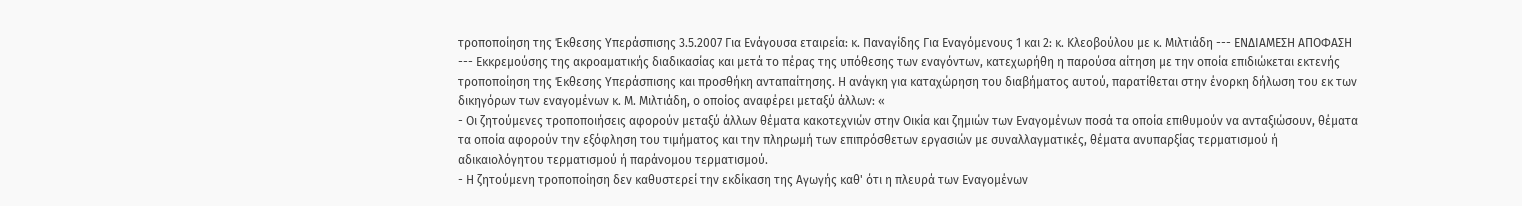τροποποίηση της Έκθεσης Υπεράσπισης 3.5.2007 Για Ενάγουσα εταιρεία: κ. Παναγίδης Για Εναγόμενους 1 και 2: κ. Κλεοβούλου με κ. Μιλτιάδη --- ΕΝΔΙΑΜΕΣΗ ΑΠΟΦΑΣΗ --- Εκκρεμούσης της ακροαματικής διαδικασίας και μετά το πέρας της υπόθεσης των εναγόντων, κατεχωρήθη η παρούσα αίτηση με την οποία επιδιώκεται εκτενής τροποποίηση της Έκθεσης Υπεράσπισης και προσθήκη ανταπαίτησης. Η ανάγκη για καταχώρηση του διαβήματος αυτού, παρατίθεται στην ένορκη δήλωση του εκ των δικηγόρων των εναγομένων κ. Μ. Μιλτιάδη, ο οποίος αναφέρει μεταξύ άλλων: «
- Οι ζητούμενες τροποποιήσεις αφορούν μεταξύ άλλων θέματα κακοτεχνιών στην Οικία και ζημιών των Εναγομένων ποσά τα οποία επιθυμούν να ανταξιώσουν, θέματα τα οποία αφορούν την εξόφληση του τιμήματος και την πληρωμή των επιπρόσθετων εργασιών με συναλλαγματικές, θέματα ανυπαρξίας τερματισμού ή αδικαιολόγητου τερματισμού ή παράνομου τερματισμού.
- Η ζητούμενη τροποποίηση δεν καθυστερεί την εκδίκαση της Αγωγής καθ' ότι η πλευρά των Εναγομένων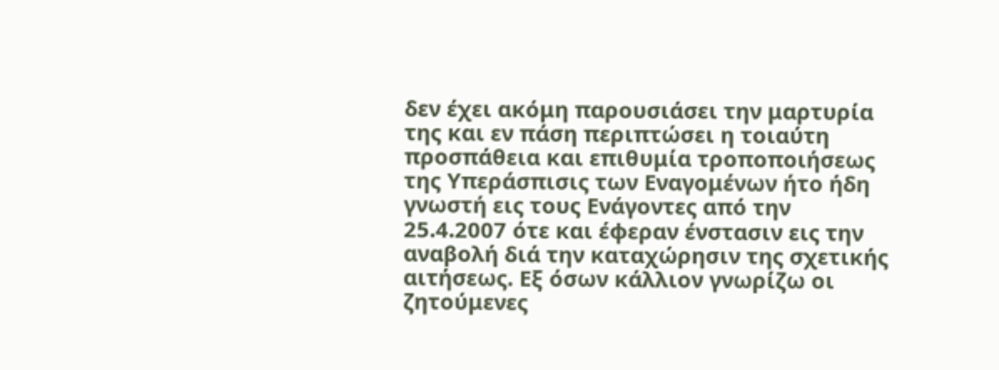δεν έχει ακόμη παρουσιάσει την μαρτυρία της και εν πάση περιπτώσει η τοιαύτη προσπάθεια και επιθυμία τροποποιήσεως της Υπεράσπισις των Εναγομένων ήτο ήδη γνωστή εις τους Ενάγοντες από την 25.4.2007 ότε και έφεραν ένστασιν εις την αναβολή διά την καταχώρησιν της σχετικής αιτήσεως. Εξ όσων κάλλιον γνωρίζω οι ζητούμενες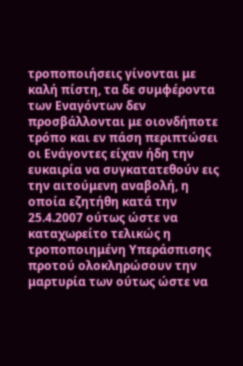τροποποιήσεις γίνονται με καλή πίστη, τα δε συμφέροντα των Εναγόντων δεν προσβάλλονται με οιονδήποτε τρόπο και εν πάση περιπτώσει οι Ενάγοντες είχαν ήδη την ευκαιρία να συγκατατεθούν εις την αιτούμενη αναβολή, η οποία εζητήθη κατά την 25.4.2007 ούτως ώστε να καταχωρείτο τελικώς η τροποποιημένη Υπεράσπισης προτού ολοκληρώσουν την μαρτυρία των ούτως ώστε να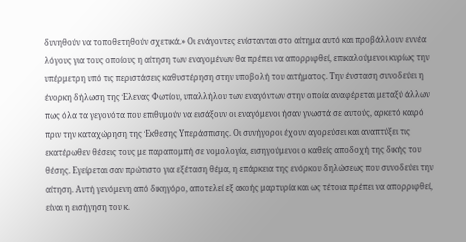δυνηθούν να τοποθετηθούν σχετικά.» Οι ενάγοντες ενίστανται στο αίτημα αυτό και προβάλλουν εννέα λόγους για τους οποίους η αίτηση των εναγομένων θα πρέπει να απορριφθεί, επικαλούμενοι κυρίως την υπέρμετρη υπό τις περιστάσεις καθυστέρηση στην υποβολή του αιτήματος. Την ένσταση συνοδεύει η ένορκη δήλωση της Έλενας Φωτίου, υπαλλήλου των εναγόντων στην οποία αναφέρεται μεταξύ άλλων πως όλα τα γεγονότα που επιθυμούν να εισάξουν οι εναγόμενοι ήσαν γνωστά σε αυτούς, αρκετό καιρό πριν την καταχώρηση της Έκθεσης Υπεράσπισης. Οι συνήγοροι έχουν αγορεύσει και αναπτύξει τις εκατέρωθεν θέσεις τους με παραπομπή σε νομολογία, εισηγούμενοι ο καθείς αποδοχή της δικής του θέσης. Εγείρεται σαν πρώτιστο για εξέταση θέμα, η επάρκεια της ενόρκου δηλώσεως που συνοδεύει την αίτηση. Αυτή γενόμενη από δικηγόρο, αποτελεί εξ ακοής μαρτυρία και ως τέτοια πρέπει να απορριφθεί, είναι η εισήγηση του κ.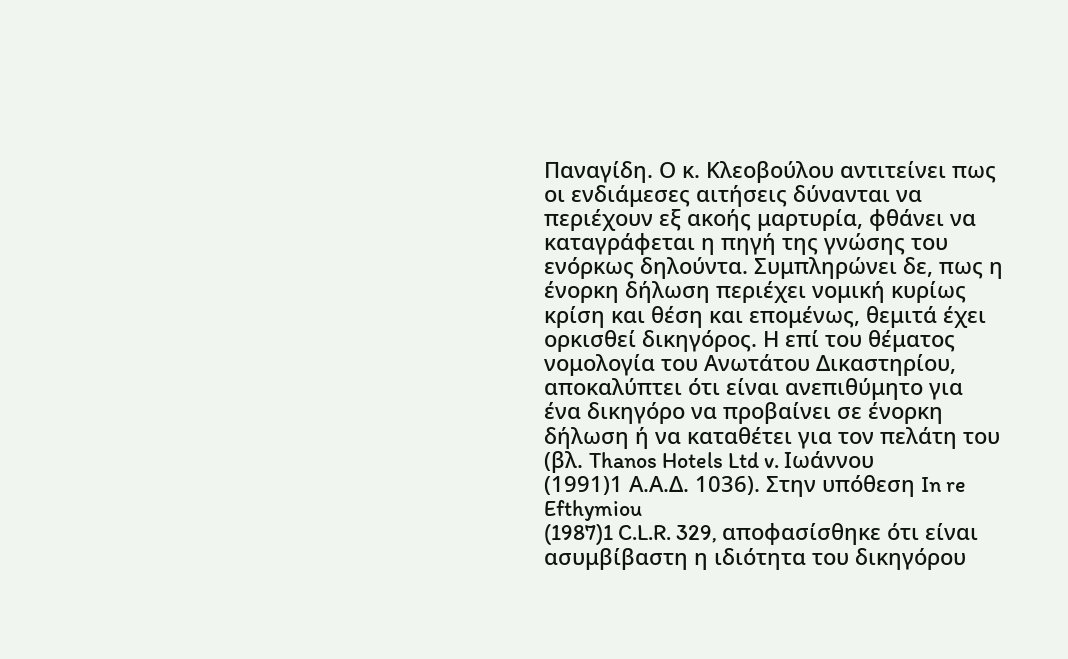Παναγίδη. Ο κ. Κλεοβούλου αντιτείνει πως οι ενδιάμεσες αιτήσεις δύνανται να περιέχουν εξ ακοής μαρτυρία, φθάνει να καταγράφεται η πηγή της γνώσης του ενόρκως δηλούντα. Συμπληρώνει δε, πως η ένορκη δήλωση περιέχει νομική κυρίως κρίση και θέση και επομένως, θεμιτά έχει ορκισθεί δικηγόρος. Η επί του θέματος νομολογία του Ανωτάτου Δικαστηρίου, αποκαλύπτει ότι είναι ανεπιθύμητο για ένα δικηγόρο να προβαίνει σε ένορκη δήλωση ή να καταθέτει για τον πελάτη του (βλ. Thanos Hotels Ltd v. Ιωάννου
(1991)1 Α.Α.Δ. 1036). Στην υπόθεση In re Efthymiou
(1987)1 C.L.R. 329, αποφασίσθηκε ότι είναι ασυμβίβαστη η ιδιότητα του δικηγόρου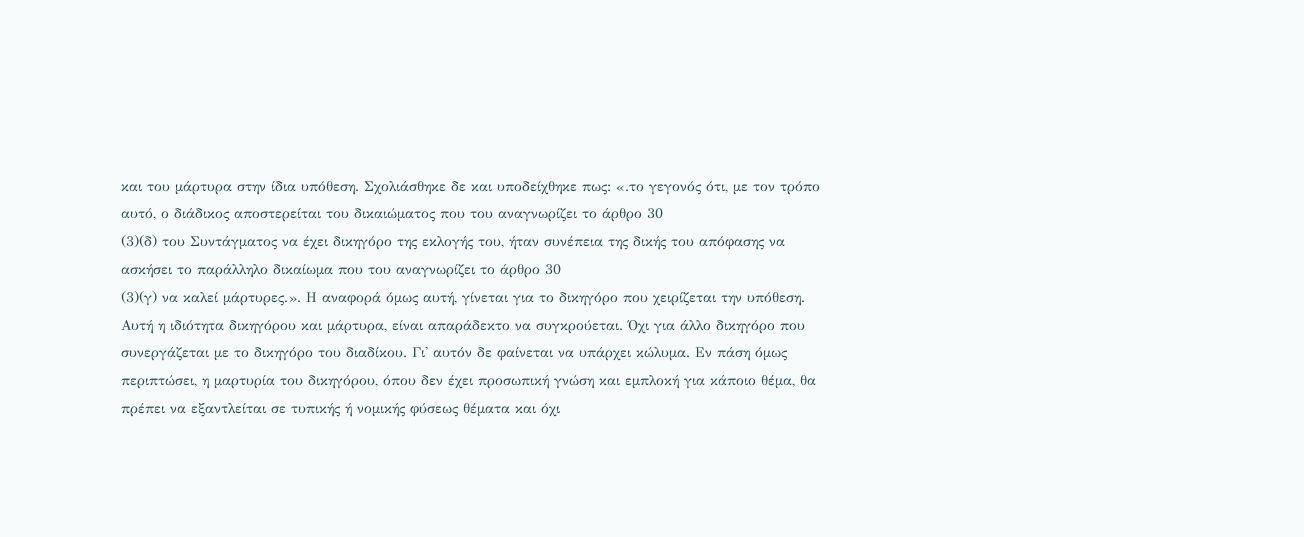και του μάρτυρα στην ίδια υπόθεση. Σχολιάσθηκε δε και υποδείχθηκε πως: «.το γεγονός ότι, με τον τρόπο αυτό, ο διάδικος αποστερείται του δικαιώματος που του αναγνωρίζει το άρθρο 30
(3)(δ) του Συντάγματος να έχει δικηγόρο της εκλογής του, ήταν συνέπεια της δικής του απόφασης να ασκήσει το παράλληλο δικαίωμα που του αναγνωρίζει το άρθρο 30
(3)(γ) να καλεί μάρτυρες.». Η αναφορά όμως αυτή, γίνεται για το δικηγόρο που χειρίζεται την υπόθεση. Αυτή η ιδιότητα δικηγόρου και μάρτυρα, είναι απαράδεκτο να συγκρούεται. Όχι για άλλο δικηγόρο που συνεργάζεται με το δικηγόρο του διαδίκου. Γι' αυτόν δε φαίνεται να υπάρχει κώλυμα. Εν πάση όμως περιπτώσει, η μαρτυρία του δικηγόρου, όπου δεν έχει προσωπική γνώση και εμπλοκή για κάποιο θέμα, θα πρέπει να εξαντλείται σε τυπικής ή νομικής φύσεως θέματα και όχι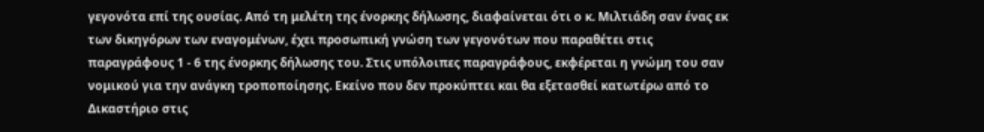γεγονότα επί της ουσίας. Από τη μελέτη της ένορκης δήλωσης, διαφαίνεται ότι ο κ. Μιλτιάδη σαν ένας εκ των δικηγόρων των εναγομένων, έχει προσωπική γνώση των γεγονότων που παραθέτει στις παραγράφους 1 - 6 της ένορκης δήλωσης του. Στις υπόλοιπες παραγράφους, εκφέρεται η γνώμη του σαν νομικού για την ανάγκη τροποποίησης. Εκείνο που δεν προκύπτει και θα εξετασθεί κατωτέρω από το Δικαστήριο στις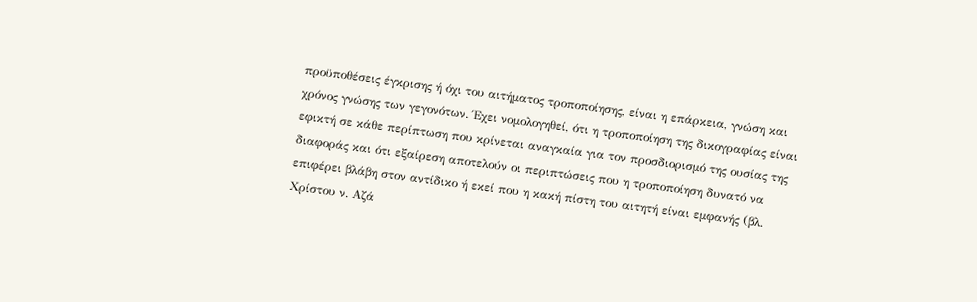προϋποθέσεις έγκρισης ή όχι του αιτήματος τροποποίησης, είναι η επάρκεια, γνώση και χρόνος γνώσης των γεγονότων. Έχει νομολογηθεί, ότι η τροποποίηση της δικογραφίας είναι εφικτή σε κάθε περίπτωση που κρίνεται αναγκαία για τον προσδιορισμό της ουσίας της διαφοράς και ότι εξαίρεση αποτελούν οι περιπτώσεις που η τροποποίηση δυνατό να επιφέρει βλάβη στον αντίδικο ή εκεί που η κακή πίστη του αιτητή είναι εμφανής (βλ. Χρίστου ν. Αζά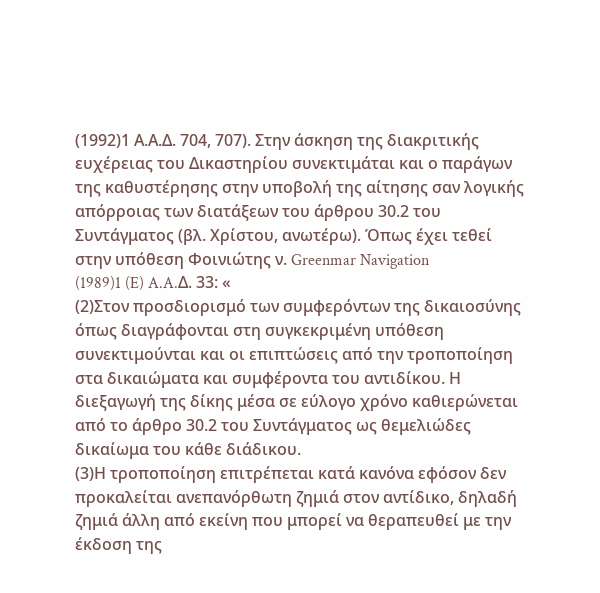(1992)1 Α.Α.Δ. 704, 707). Στην άσκηση της διακριτικής ευχέρειας του Δικαστηρίου συνεκτιμάται και ο παράγων της καθυστέρησης στην υποβολή της αίτησης σαν λογικής απόρροιας των διατάξεων του άρθρου 30.2 του Συντάγματος (βλ. Χρίστου, ανωτέρω). Όπως έχει τεθεί στην υπόθεση Φοινιώτης ν. Greenmar Navigation
(1989)1 (E) A.A.Δ. 33: «
(2)Στον προσδιορισμό των συμφερόντων της δικαιοσύνης όπως διαγράφονται στη συγκεκριμένη υπόθεση συνεκτιμούνται και οι επιπτώσεις από την τροποποίηση στα δικαιώματα και συμφέροντα του αντιδίκου. Η διεξαγωγή της δίκης μέσα σε εύλογο χρόνο καθιερώνεται από το άρθρο 30.2 του Συντάγματος ως θεμελιώδες δικαίωμα του κάθε διάδικου.
(3)Η τροποποίηση επιτρέπεται κατά κανόνα εφόσον δεν προκαλείται ανεπανόρθωτη ζημιά στον αντίδικο, δηλαδή ζημιά άλλη από εκείνη που μπορεί να θεραπευθεί με την έκδοση της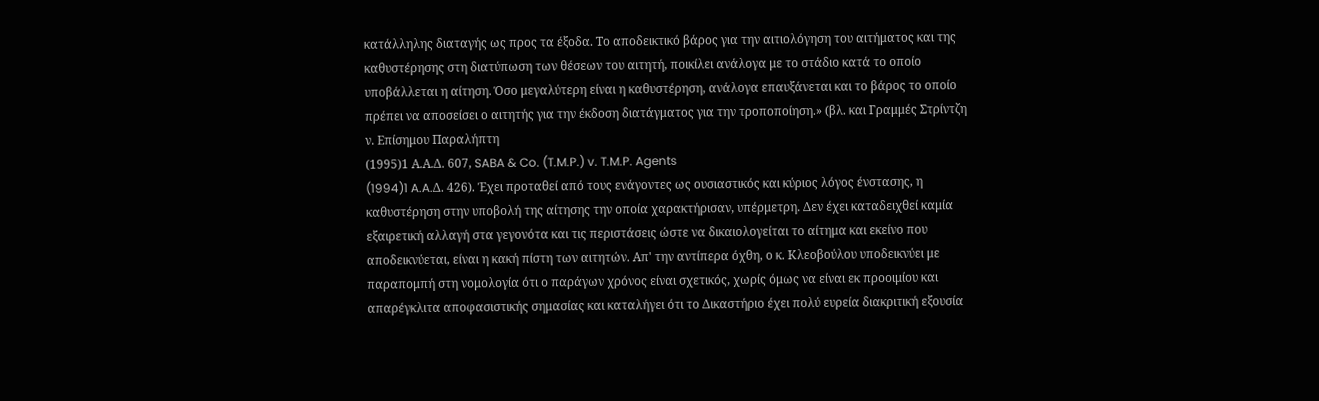κατάλληλης διαταγής ως προς τα έξοδα. Το αποδεικτικό βάρος για την αιτιολόγηση του αιτήματος και της καθυστέρησης στη διατύπωση των θέσεων του αιτητή, ποικίλει ανάλογα με το στάδιο κατά το οποίο υποβάλλεται η αίτηση. Όσο μεγαλύτερη είναι η καθυστέρηση, ανάλογα επαυξάνεται και το βάρος το οποίο πρέπει να αποσείσει ο αιτητής για την έκδοση διατάγματος για την τροποποίηση.» (βλ. και Γραμμές Στρίντζη ν. Επίσημου Παραλήπτη
(1995)1 Α.Α.Δ. 607, SABA & Co. (T.M.P.) v. T.M.P. Agents
(1994)1 A.A.Δ. 426). Έχει προταθεί από τους ενάγοντες ως ουσιαστικός και κύριος λόγος ένστασης, η καθυστέρηση στην υποβολή της αίτησης την οποία χαρακτήρισαν, υπέρμετρη. Δεν έχει καταδειχθεί καμία εξαιρετική αλλαγή στα γεγονότα και τις περιστάσεις ώστε να δικαιολογείται το αίτημα και εκείνο που αποδεικνύεται, είναι η κακή πίστη των αιτητών. Απ' την αντίπερα όχθη, ο κ. Κλεοβούλου υποδεικνύει με παραπομπή στη νομολογία ότι ο παράγων χρόνος είναι σχετικός, χωρίς όμως να είναι εκ προοιμίου και απαρέγκλιτα αποφασιστικής σημασίας και καταλήγει ότι το Δικαστήριο έχει πολύ ευρεία διακριτική εξουσία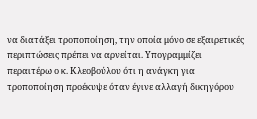να διατάξει τροποποίηση, την οποία μόνο σε εξαιρετικές περιπτώσεις πρέπει να αρνείται. Υπογραμμίζει περαιτέρω ο κ. Κλεοβούλου ότι η ανάγκη για τροποποίηση προέκυψε όταν έγινε αλλαγή δικηγόρου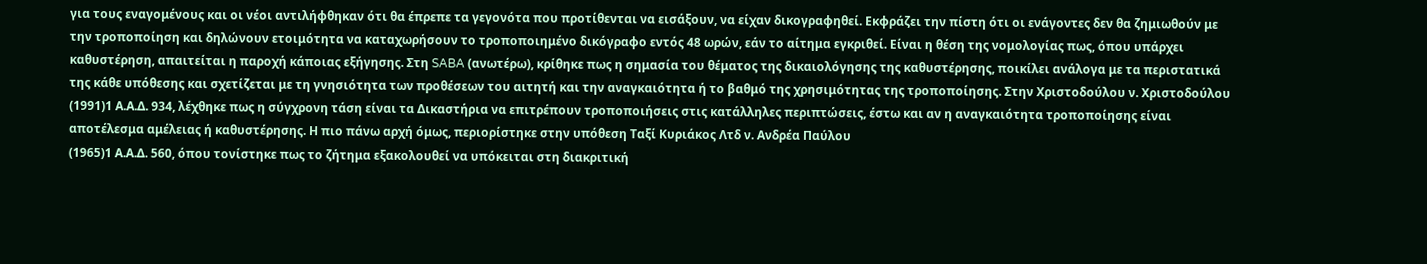για τους εναγομένους και οι νέοι αντιλήφθηκαν ότι θα έπρεπε τα γεγονότα που προτίθενται να εισάξουν, να είχαν δικογραφηθεί. Εκφράζει την πίστη ότι οι ενάγοντες δεν θα ζημιωθούν με την τροποποίηση και δηλώνουν ετοιμότητα να καταχωρήσουν το τροποποιημένο δικόγραφο εντός 48 ωρών, εάν το αίτημα εγκριθεί. Είναι η θέση της νομολογίας πως, όπου υπάρχει καθυστέρηση, απαιτείται η παροχή κάποιας εξήγησης. Στη SABA (ανωτέρω), κρίθηκε πως η σημασία του θέματος της δικαιολόγησης της καθυστέρησης, ποικίλει ανάλογα με τα περιστατικά της κάθε υπόθεσης και σχετίζεται με τη γνησιότητα των προθέσεων του αιτητή και την αναγκαιότητα ή το βαθμό της χρησιμότητας της τροποποίησης. Στην Χριστοδούλου ν. Χριστοδούλου
(1991)1 Α.Α.Δ. 934, λέχθηκε πως η σύγχρονη τάση είναι τα Δικαστήρια να επιτρέπουν τροποποιήσεις στις κατάλληλες περιπτώσεις, έστω και αν η αναγκαιότητα τροποποίησης είναι αποτέλεσμα αμέλειας ή καθυστέρησης. Η πιο πάνω αρχή όμως, περιορίστηκε στην υπόθεση Ταξί Κυριάκος Λτδ ν. Ανδρέα Παύλου
(1965)1 Α.Α.Δ. 560, όπου τονίστηκε πως το ζήτημα εξακολουθεί να υπόκειται στη διακριτική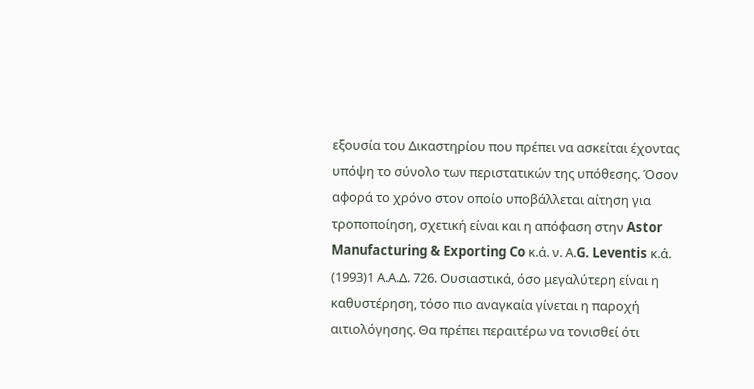εξουσία του Δικαστηρίου που πρέπει να ασκείται έχοντας υπόψη το σύνολο των περιστατικών της υπόθεσης. Όσον αφορά το χρόνο στον οποίο υποβάλλεται αίτηση για τροποποίηση, σχετική είναι και η απόφαση στην Astor Manufacturing & Exporting Co κ.ά. ν. Α.G. Leventis κ.ά.
(1993)1 Α.Α.Δ. 726. Ουσιαστικά, όσο μεγαλύτερη είναι η καθυστέρηση, τόσο πιο αναγκαία γίνεται η παροχή αιτιολόγησης. Θα πρέπει περαιτέρω να τονισθεί ότι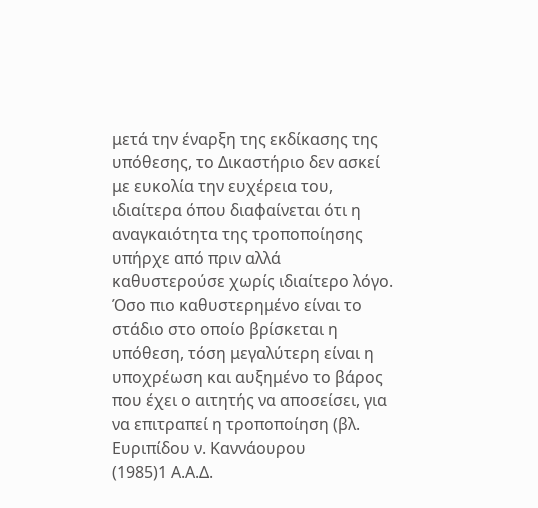μετά την έναρξη της εκδίκασης της υπόθεσης, το Δικαστήριο δεν ασκεί με ευκολία την ευχέρεια του, ιδιαίτερα όπου διαφαίνεται ότι η αναγκαιότητα της τροποποίησης υπήρχε από πριν αλλά καθυστερούσε χωρίς ιδιαίτερο λόγο. Όσο πιο καθυστερημένο είναι το στάδιο στο οποίο βρίσκεται η υπόθεση, τόση μεγαλύτερη είναι η υποχρέωση και αυξημένο το βάρος που έχει ο αιτητής να αποσείσει, για να επιτραπεί η τροποποίηση (βλ. Ευριπίδου ν. Καννάουρου
(1985)1 Α.Α.Δ.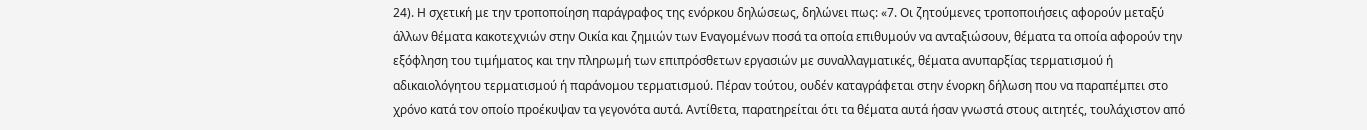24). Η σχετική με την τροποποίηση παράγραφος της ενόρκου δηλώσεως, δηλώνει πως: «7. Οι ζητούμενες τροποποιήσεις αφορούν μεταξύ άλλων θέματα κακοτεχνιών στην Οικία και ζημιών των Εναγομένων ποσά τα οποία επιθυμούν να ανταξιώσουν, θέματα τα οποία αφορούν την εξόφληση του τιμήματος και την πληρωμή των επιπρόσθετων εργασιών με συναλλαγματικές, θέματα ανυπαρξίας τερματισμού ή αδικαιολόγητου τερματισμού ή παράνομου τερματισμού. Πέραν τούτου, ουδέν καταγράφεται στην ένορκη δήλωση που να παραπέμπει στο χρόνο κατά τον οποίο προέκυψαν τα γεγονότα αυτά. Αντίθετα, παρατηρείται ότι τα θέματα αυτά ήσαν γνωστά στους αιτητές, τουλάχιστον από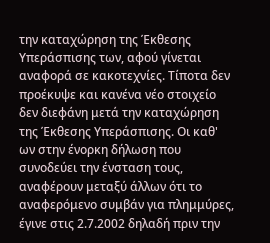την καταχώρηση της Έκθεσης Υπεράσπισης των, αφού γίνεται αναφορά σε κακοτεχνίες. Τίποτα δεν προέκυψε και κανένα νέο στοιχείο δεν διεφάνη μετά την καταχώρηση της Έκθεσης Υπεράσπισης. Οι καθ' ων στην ένορκη δήλωση που συνοδεύει την ένσταση τους, αναφέρουν μεταξύ άλλων ότι το αναφερόμενο συμβάν για πλημμύρες, έγινε στις 2.7.2002 δηλαδή πριν την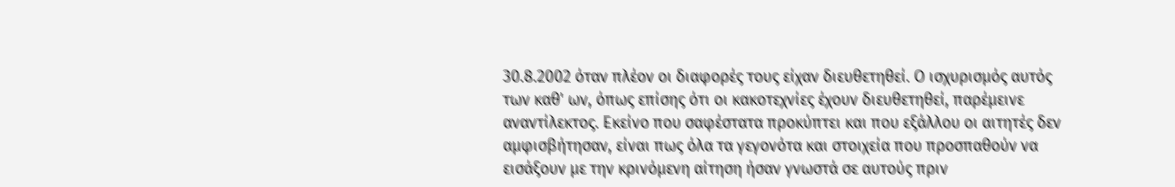30.8.2002 όταν πλέον οι διαφορές τους είχαν διευθετηθεί. Ο ισχυρισμός αυτός των καθ' ων, όπως επίσης ότι οι κακοτεχνίες έχουν διευθετηθεί, παρέμεινε αναντίλεκτος. Εκείνο που σαφέστατα προκύπτει και που εξάλλου οι αιτητές δεν αμφισβήτησαν, είναι πως όλα τα γεγονότα και στοιχεία που προσπαθούν να εισάξουν με την κρινόμενη αίτηση ήσαν γνωστά σε αυτούς πριν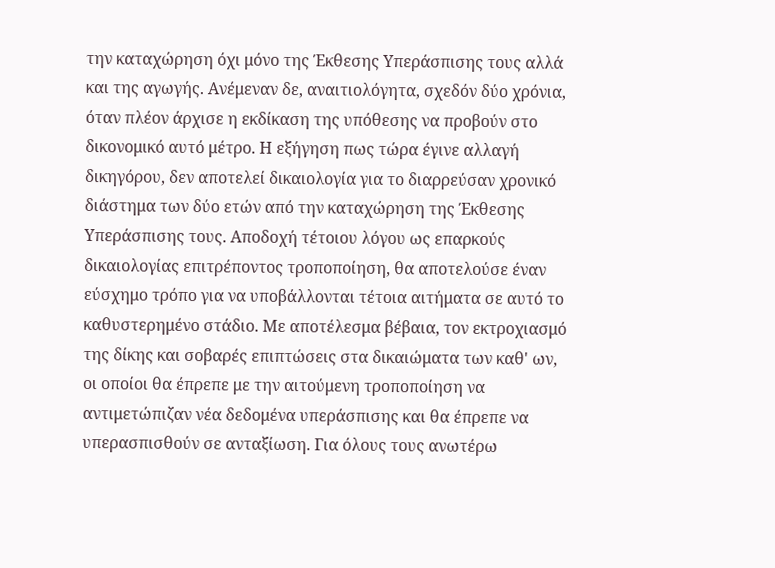την καταχώρηση όχι μόνο της Έκθεσης Υπεράσπισης τους αλλά και της αγωγής. Ανέμεναν δε, αναιτιολόγητα, σχεδόν δύο χρόνια, όταν πλέον άρχισε η εκδίκαση της υπόθεσης να προβούν στο δικονομικό αυτό μέτρο. Η εξήγηση πως τώρα έγινε αλλαγή δικηγόρου, δεν αποτελεί δικαιολογία για το διαρρεύσαν χρονικό διάστημα των δύο ετών από την καταχώρηση της Έκθεσης Υπεράσπισης τους. Αποδοχή τέτοιου λόγου ως επαρκούς δικαιολογίας επιτρέποντος τροποποίηση, θα αποτελούσε έναν εύσχημο τρόπο για να υποβάλλονται τέτοια αιτήματα σε αυτό το καθυστερημένο στάδιο. Με αποτέλεσμα βέβαια, τον εκτροχιασμό της δίκης και σοβαρές επιπτώσεις στα δικαιώματα των καθ' ων, οι οποίοι θα έπρεπε με την αιτούμενη τροποποίηση να αντιμετώπιζαν νέα δεδομένα υπεράσπισης και θα έπρεπε να υπερασπισθούν σε ανταξίωση. Για όλους τους ανωτέρω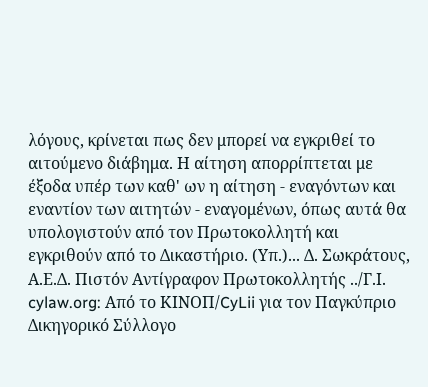λόγους, κρίνεται πως δεν μπορεί να εγκριθεί το αιτούμενο διάβημα. Η αίτηση απορρίπτεται με έξοδα υπέρ των καθ' ων η αίτηση - εναγόντων και εναντίον των αιτητών - εναγομένων, όπως αυτά θα υπολογιστούν από τον Πρωτοκολλητή και εγκριθούν από το Δικαστήριο. (Υπ.)... Δ. Σωκράτους, Α.Ε.Δ. Πιστόν Αντίγραφον Πρωτοκολλητής ../Γ.Ι. cylaw.org: Από το ΚΙΝOΠ/CyLii για τον Παγκύπριο Δικηγορικό Σύλλογο